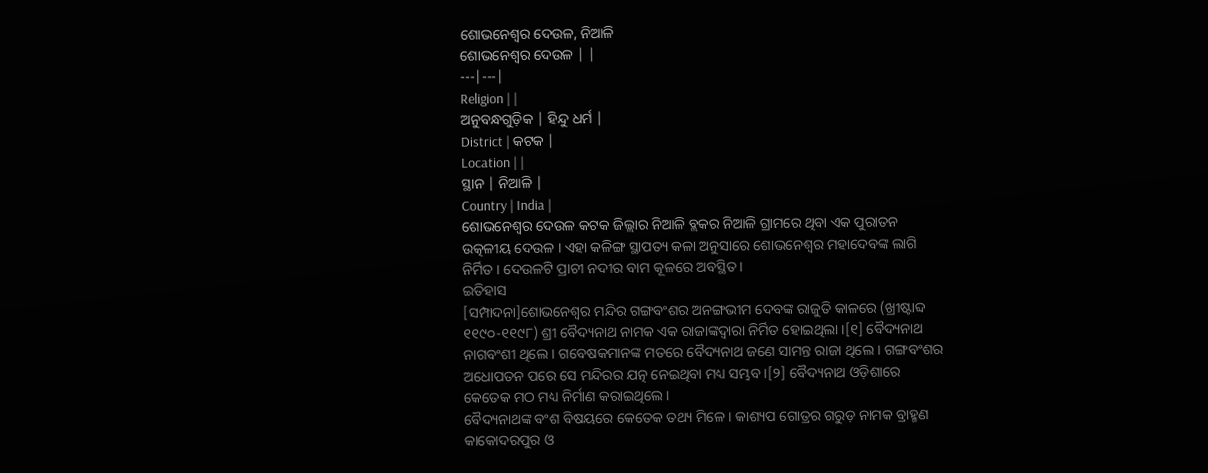ଶୋଭନେଶ୍ୱର ଦେଉଳ, ନିଆଳି
ଶୋଭନେଶ୍ୱର ଦେଉଳ | |
---|---|
Religion | |
ଅନୁବନ୍ଧଗୁଡ଼ିକ | ହିନ୍ଦୁ ଧର୍ମ |
District | କଟକ |
Location | |
ସ୍ଥାନ | ନିଆଳି |
Country | India |
ଶୋଭନେଶ୍ୱର ଦେଉଳ କଟକ ଜିଲ୍ଲାର ନିଆଳି ବ୍ଲକର ନିଆଳି ଗ୍ରାମରେ ଥିବା ଏକ ପୁରାତନ ଉତ୍କଳୀୟ ଦେଉଳ । ଏହା କଳିଙ୍ଗ ସ୍ଥାପତ୍ୟ କଳା ଅନୁସାରେ ଶୋଭନେଶ୍ୱର ମହାଦେବଙ୍କ ଲାଗି ନିର୍ମିତ । ଦେଉଳଟି ପ୍ରାଚୀ ନଦୀର ବାମ କୂଳରେ ଅବସ୍ଥିତ ।
ଇତିହାସ
[ସମ୍ପାଦନା]ଶୋଭନେଶ୍ୱର ମନ୍ଦିର ଗଙ୍ଗବଂଶର ଅନଙ୍ଗଭୀମ ଦେବଙ୍କ ରାଜୁତି କାଳରେ (ଖ୍ରୀଷ୍ଟାବ୍ଦ ୧୧୯୦-୧୧୯୮) ଶ୍ରୀ ବୈଦ୍ୟନାଥ ନାମକ ଏକ ରାଜାଙ୍କଦ୍ୱାରା ନିର୍ମିତ ହୋଇଥିଲା ।[୧] ବୈଦ୍ୟନାଥ ନାଗବଂଶୀ ଥିଲେ । ଗବେଷକମାନଙ୍କ ମତରେ ବୈଦ୍ୟନାଥ ଜଣେ ସାମନ୍ତ ରାଜା ଥିଲେ । ଗଙ୍ଗବଂଶର ଅଧୋପତନ ପରେ ସେ ମନ୍ଦିରର ଯତ୍ନ ନେଇଥିବା ମଧ୍ୟ ସମ୍ଭବ ।[୨] ବୈଦ୍ୟନାଥ ଓଡ଼ିଶାରେ କେତେକ ମଠ ମଧ୍ୟ ନିର୍ମାଣ କରାଇଥିଲେ ।
ବୈଦ୍ୟନାଥଙ୍କ ବଂଶ ବିଷୟରେ କେତେକ ତଥ୍ୟ ମିଳେ । କାଶ୍ୟପ ଗୋତ୍ରର ଗରୁଡ଼ ନାମକ ବ୍ରାହ୍ମଣ କାକୋଦରପୁର ଓ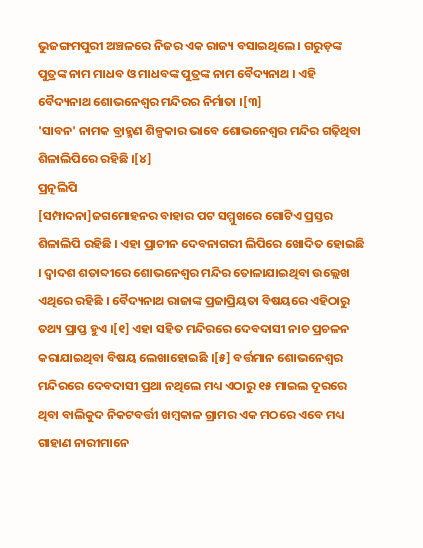ଭୁଜଙ୍ଗମପୁରୀ ଅଞ୍ଚଳରେ ନିଜର ଏକ ରାଜ୍ୟ ବସାଇଥିଲେ । ଗରୁଡ଼ଙ୍କ ପୁତ୍ରଙ୍କ ନାମ ମାଧବ ଓ ମାଧବଙ୍କ ପୁତ୍ରଙ୍କ ନାମ ବୈଦ୍ୟନାଥ । ଏହି ବୈଦ୍ୟନାଥ ଶୋଭନେଶ୍ୱର ମନ୍ଦିରର ନିର୍ମାତା ।[୩]
'ସାବନ' ନାମକ ବ୍ରାହ୍ମଣ ଶିଳ୍ପକାର ଭାବେ ଶୋଭନେଶ୍ୱର ମନ୍ଦିର ଗଢ଼ିଥିବା ଶିଳାଲିପିରେ ରହିଛି ।[୪]
ପ୍ରତ୍ନଲିପି
[ସମ୍ପାଦନା]ଜଗମୋହନର ବାହାର ପଟ ସମ୍ମୁଖରେ ଗୋଟିଏ ପ୍ରସ୍ତର ଶିଳାଲିପି ରହିଛି । ଏହା ପ୍ରାଚୀନ ଦେବନାଗରୀ ଲିପିରେ ଖୋଦିତ ହୋଇଛି । ଦ୍ୱାଦଶ ଶତାବ୍ଦୀରେ ଶୋଭନେଶ୍ୱର ମନ୍ଦିର ତୋଳାଯାଇଥିବା ଉଲ୍ଲେଖ ଏଥିରେ ରହିଛି । ବୈଦ୍ୟନାଥ ରାଜାଙ୍କ ପ୍ରଜାପ୍ରିୟତା ବିଷୟରେ ଏହିଠାରୁ ତଥ୍ୟ ପ୍ରାପ୍ତ ହୁଏ ।[୧] ଏହା ସହିତ ମନ୍ଦିରରେ ଦେବଦାସୀ ନାଚ ପ୍ରଚଳନ କରାଯାଇଥିବା ବିଷୟ ଲେଖାହୋଇଛି ।[୫] ବର୍ତ୍ତମାନ ଶୋଭନେଶ୍ୱର ମନ୍ଦିରରେ ଦେବଦାସୀ ପ୍ରଥା ନଥିଲେ ମଧ୍ୟ ଏଠାରୁ ୧୫ ମାଇଲ ଦୂରରେ ଥିବା ବାଲିକୁଦ ନିକଟବର୍ତ୍ତୀ ଖମ୍ବକାଳ ଗ୍ରାମର ଏକ ମଠରେ ଏବେ ମଧ୍ୟ ଗାହାଣ ନାରୀମାନେ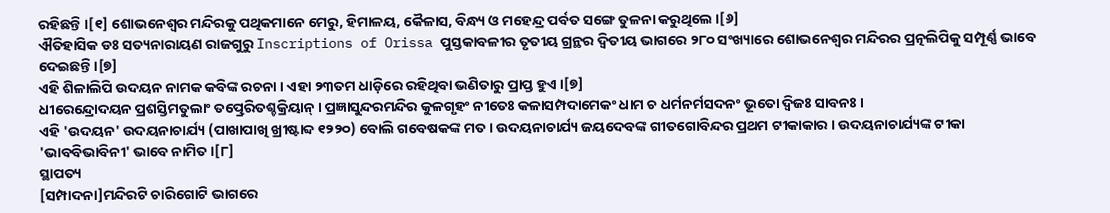ରହିଛନ୍ତି ।[୧] ଶୋଭନେଶ୍ୱର ମନ୍ଦିରକୁ ପଥିକମାନେ ମେରୁ, ହିମାଳୟ, କୈଳାସ, ବିନ୍ଧ୍ୟ ଓ ମହେନ୍ଦ୍ର ପର୍ବତ ସଙ୍ଗେ ତୁଳନା କରୁଥିଲେ ।[୬]
ଐତିହାସିକ ଡଃ ସତ୍ୟନାରାୟଣ ରାଜଗୁରୁ Inscriptions of Orissa ପୁସ୍ତକାବଳୀର ତୃତୀୟ ଗ୍ରନ୍ଥର ଦ୍ୱିତୀୟ ଭାଗରେ ୨୮୦ ସଂଖ୍ୟାରେ ଶୋଭନେଶ୍ୱର ମନ୍ଦିରର ପ୍ରତ୍ନଲିପିକୁ ସମ୍ପୂର୍ଣ୍ଣ ଭାବେ ଦେଇଛନ୍ତି ।[୭]
ଏହି ଶିଳାଲିପି ଉଦୟନ ନାମକ କବିଙ୍କ ରଚନା । ଏହା ୨୩ତମ ଧାଡ଼ିରେ ରହିଥିବା ଭଣିତାରୁ ପ୍ରାପ୍ତ ହୁଏ ।[୭]
ଧୀରେନ୍ଦ୍ରୋଦୟନ ପ୍ରଶସ୍ତିମତୁଲାଂ ତତ୍ପ୍ରେରିତଶ୍ଚକ୍ରିୟାନ୍ । ପ୍ରଜ୍ଞାସୁନ୍ଦରମନ୍ଦିର କୁଳଗୃହଂ ନୀତେଃ କଳାସମ୍ପଦାମେକଂ ଧାମ ଚ ଧର୍ମନର୍ମସଦନଂ ଭୂତୋ ଦ୍ୱିଜଃ ସାବନଃ ।
ଏହି 'ଉଦୟନ' ଉଦୟନାଚାର୍ଯ୍ୟ (ପାଖାପାଖି ଖ୍ରୀଷ୍ଟାବ୍ଦ ୧୨୨୦) ବୋଲି ଗବେଷକଙ୍କ ମତ । ଉଦୟନାଚାର୍ଯ୍ୟ ଜୟଦେବଙ୍କ ଗୀତଗୋବିନ୍ଦର ପ୍ରଥମ ଟୀକାକାର । ଉଦୟନାଚାର୍ଯ୍ୟଙ୍କ ଟୀକା 'ଭାବବିଭାବିନୀ' ଭାବେ ନାମିତ ।[୮]
ସ୍ଥାପତ୍ୟ
[ସମ୍ପାଦନା]ମନ୍ଦିରଟି ଚାରିଗୋଟି ଭାଗରେ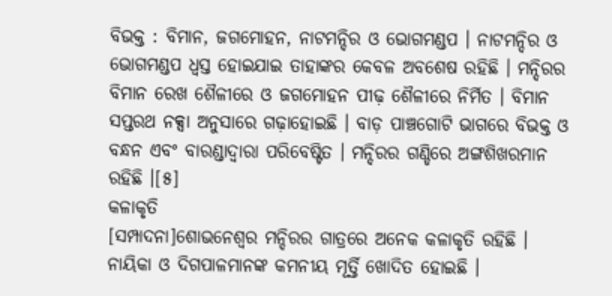ବିଭକ୍ତ : ବିମାନ, ଜଗମୋହନ, ନାଟମନ୍ଦିର ଓ ଭୋଗମଣ୍ଡପ । ନାଟମନ୍ଦିର ଓ ଭୋଗମଣ୍ଡପ ଧ୍ୱସ୍ତ ହୋଇଯାଇ ତାହାଙ୍କର କେବଳ ଅବଶେଷ ରହିଛି । ମନ୍ଦିରର ବିମାନ ରେଖ ଶୈଳୀରେ ଓ ଜଗମୋହନ ପୀଢ଼ ଶୈଳୀରେ ନିର୍ମିତ । ବିମାନ ସପ୍ତରଥ ନକ୍ସା ଅନୁସାରେ ଗଢ଼ାହୋଇଛି । ବାଡ଼ ପାଞ୍ଚଗୋଟି ଭାଗରେ ବିଭକ୍ତ ଓ ବନ୍ଧନ ଏବଂ ବାରଣ୍ଡାଦ୍ୱାରା ପରିବେଷ୍ଟିତ । ମନ୍ଦିରର ଗଣ୍ଡିରେ ଅଙ୍ଗଶିଖରମାନ ରହିଛି ।[୫]
କଳାକୃତି
[ସମ୍ପାଦନା]ଶୋଭନେଶ୍ୱର ମନ୍ଦିରର ଗାତ୍ରରେ ଅନେକ କଳାକୃତି ରହିଛି । ନାୟିକା ଓ ଦିଗପାଳମାନଙ୍କ କମନୀୟ ମୂର୍ତ୍ତି ଖୋଦିତ ହୋଇଛି ।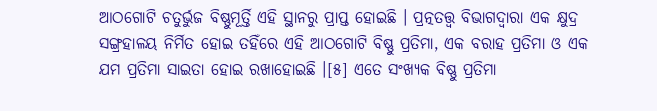ଆଠଗୋଟି ଚତୁର୍ଭୁଜ ବିଷ୍ଣୁମୂର୍ତ୍ତି ଏହି ସ୍ଥାନରୁ ପ୍ରାପ୍ତ ହୋଇଛି । ପ୍ରତ୍ନତତ୍ତ୍ୱ ବିଭାଗଦ୍ୱାରା ଏକ କ୍ଷୁଦ୍ର ସଙ୍ଗ୍ରହାଳୟ ନିର୍ମିତ ହୋଇ ତହିଁରେ ଏହି ଆଠଗୋଟି ବିଷ୍ଣୁ ପ୍ରତିମା, ଏକ ବରାହ ପ୍ରତିମା ଓ ଏକ ଯମ ପ୍ରତିମା ସାଇତା ହୋଇ ରଖାହୋଇଛି ।[୫] ଏତେ ସଂଖ୍ୟକ ବିଷ୍ଣୁ ପ୍ରତିମା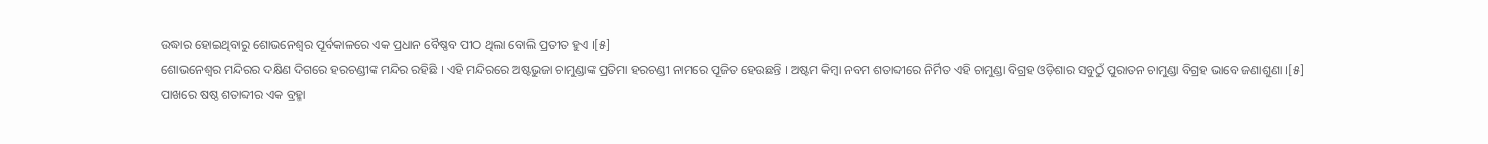ଉଦ୍ଧାର ହୋଇଥିବାରୁ ଶୋଭନେଶ୍ୱର ପୂର୍ବକାଳରେ ଏକ ପ୍ରଧାନ ବୈଷ୍ଣବ ପୀଠ ଥିଲା ବୋଲି ପ୍ରତୀତ ହୁଏ ।[୫]
ଶୋଭନେଶ୍ୱର ମନ୍ଦିରର ଦକ୍ଷିଣ ଦିଗରେ ହରଚଣ୍ଡୀଙ୍କ ମନ୍ଦିର ରହିଛି । ଏହି ମନ୍ଦିରରେ ଅଷ୍ଟଭୁଜା ଚାମୁଣ୍ଡାଙ୍କ ପ୍ରତିମା ହରଚଣ୍ଡୀ ନାମରେ ପୂଜିତ ହେଉଛନ୍ତି । ଅଷ୍ଟମ କିମ୍ବା ନବମ ଶତାବ୍ଦୀରେ ନିର୍ମିତ ଏହି ଚାମୁଣ୍ଡା ବିଗ୍ରହ ଓଡ଼ିଶାର ସବୁଠୁଁ ପୁରାତନ ଚାମୁଣ୍ଡା ବିଗ୍ରହ ଭାବେ ଜଣାଶୁଣା ।[୫]
ପାଖରେ ଷଷ୍ଠ ଶତାବ୍ଦୀର ଏକ ବ୍ରହ୍ମା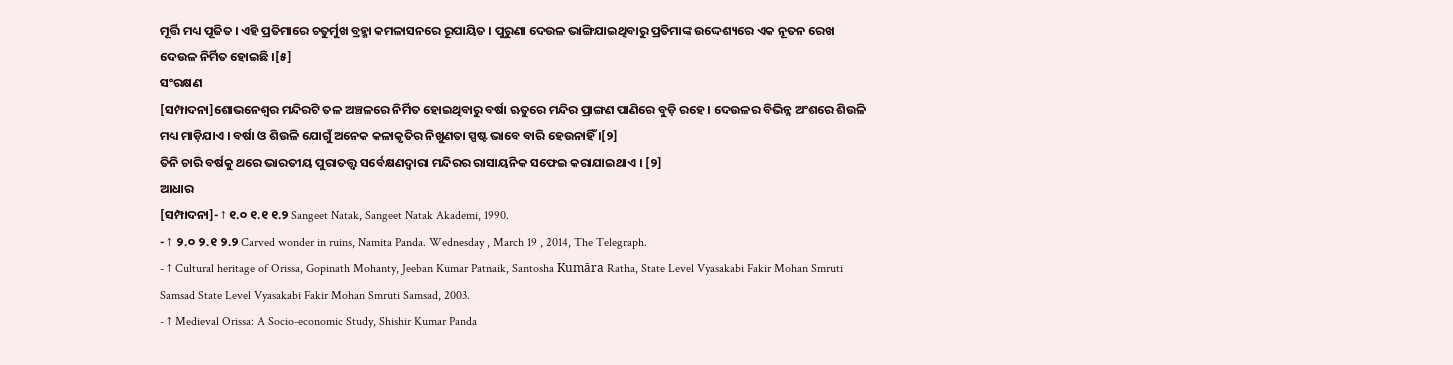ମୂର୍ତ୍ତି ମଧ୍ୟ ପୂଜିତ । ଏହି ପ୍ରତିମାରେ ଚତୁର୍ମୁଖ ବ୍ରହ୍ମା କମଳାସନରେ ରୂପାୟିତ । ପୁରୁଣା ଦେଉଳ ଭାଙ୍ଗିଯାଇଥିବାରୁ ପ୍ରତିମାଙ୍କ ଉଦ୍ଦେଶ୍ୟରେ ଏକ ନୂତନ ରେଖ ଦେଉଳ ନିର୍ମିତ ହୋଇଛି ।[୫]
ସଂରକ୍ଷଣ
[ସମ୍ପାଦନା]ଶୋଭନେଶ୍ୱର ମନ୍ଦିରଟି ତଳ ଅଞ୍ଚଳରେ ନିର୍ମିତ ହୋଇଥିବାରୁ ବର୍ଷା ଋତୁରେ ମନ୍ଦିର ପ୍ରାଙ୍ଗଣ ପାଣିରେ ବୁଡ଼ି ରହେ । ଦେଉଳର ବିଭିନ୍ନ ଅଂଶରେ ଶିଉଳି ମଧ୍ୟ ମାଡ଼ିଯାଏ । ବର୍ଷା ଓ ଶିଉଳି ଯୋଗୁଁ ଅନେକ କଳାକୃତିର ନିଖୁଣତା ସ୍ପଷ୍ଟ ଭାବେ ବାରି ହେଉନାହିଁ ।[୨]
ତିନି ଚାରି ବର୍ଷକୁ ଥରେ ଭାରତୀୟ ପୁରାତତ୍ତ୍ୱ ସର୍ବେକ୍ଷଣଦ୍ୱାରା ମନ୍ଦିରର ରାସାୟନିକ ସଫେଇ କରାଯାଇଥାଏ । [୨]
ଆଧାର
[ସମ୍ପାଦନା]- ↑ ୧.୦ ୧.୧ ୧.୨ Sangeet Natak, Sangeet Natak Akademi, 1990.
- ↑ ୨.୦ ୨.୧ ୨.୨ Carved wonder in ruins, Namita Panda. Wednesday , March 19 , 2014, The Telegraph.
- ↑ Cultural heritage of Orissa, Gopinath Mohanty, Jeeban Kumar Patnaik, Santosha Kumāra Ratha, State Level Vyasakabi Fakir Mohan Smruti Samsad State Level Vyasakabi Fakir Mohan Smruti Samsad, 2003.
- ↑ Medieval Orissa: A Socio-economic Study, Shishir Kumar Panda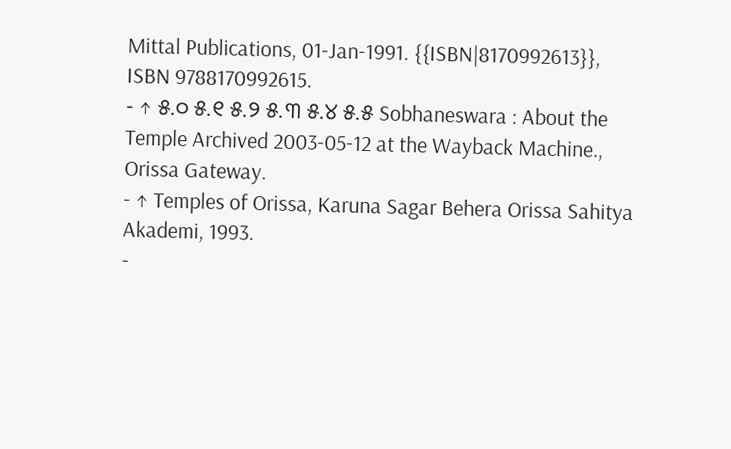Mittal Publications, 01-Jan-1991. {{ISBN|8170992613}}, ISBN 9788170992615.
- ↑ ୫.୦ ୫.୧ ୫.୨ ୫.୩ ୫.୪ ୫.୫ Sobhaneswara : About the Temple Archived 2003-05-12 at the Wayback Machine., Orissa Gateway.
- ↑ Temples of Orissa, Karuna Sagar Behera Orissa Sahitya Akademi, 1993.
-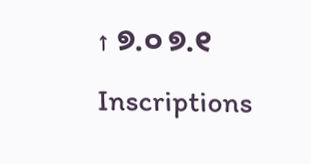↑ ୭.୦ ୭.୧ Inscriptions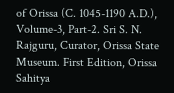of Orissa (C. 1045-1190 A.D.), Volume-3, Part-2. Sri S. N. Rajguru, Curator, Orissa State Museum. First Edition, Orissa Sahitya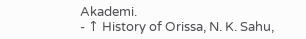Akademi.
- ↑ History of Orissa, N. K. Sahu,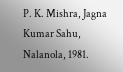P. K. Mishra, Jagna Kumar Sahu, Nalanola, 1981.